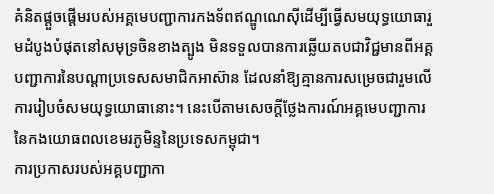គំនិតផ្តួចផ្តើមរបស់អគ្គមេបញ្ជាការកងទ័ពឥណ្ឌូណេស៊ីដើម្បីធ្វើសមយុទ្ធយោធារួមដំបូងបំផុតនៅសមុទ្រចិនខាងត្បូង មិនទទួលបានការឆ្លើយតបជាវិជ្ជមានពីអគ្គបញ្ជាការនៃបណ្តាប្រទេសសមាជិកអាស៊ាន ដែលនាំឱ្យគ្មានការសម្រេចជារួមលើការរៀបចំសមយុទ្ធយោធានោះ។ នេះបើតាមសេចក្ដីថ្លែងការណ៍អគ្គមេបញ្ជាការនៃកងយោធពលខេមរភូមិន្ទនៃប្រទេសកម្ពុជា។
ការប្រកាសរបស់អគ្គបញ្ជាកា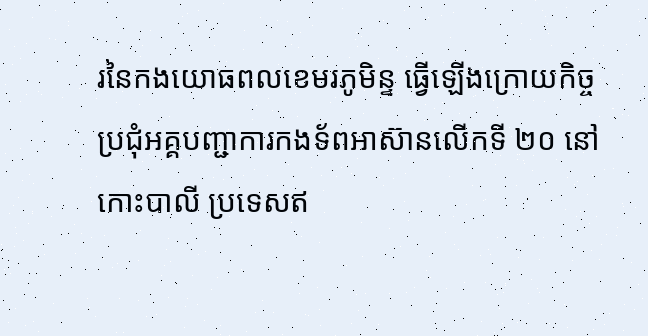រនៃកងយោធពលខេមរភូមិន្ទ ធ្វើឡើងក្រោយកិច្ចប្រជុំអគ្គបញ្ជាការកងទ័ពអាស៊ានលើកទី ២០ នៅកោះបាលី ប្រទេសឥ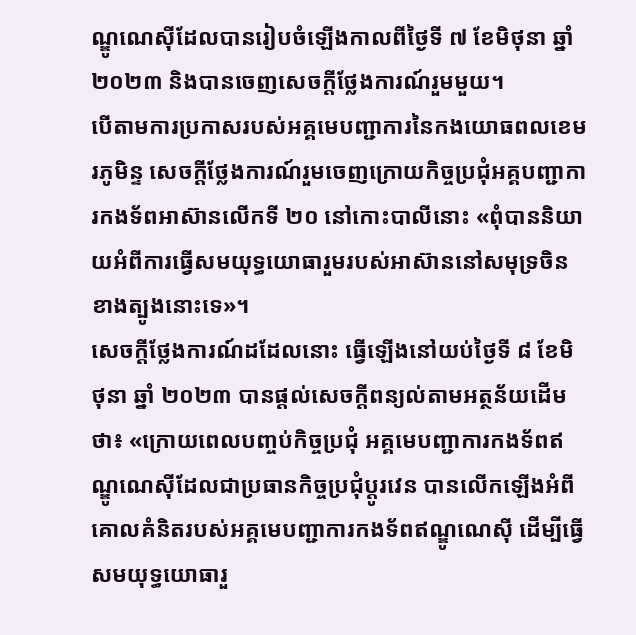ណ្ឌូណេស៊ីដែលបានរៀបចំឡើងកាលពីថ្ងៃទី ៧ ខែមិថុនា ឆ្នាំ ២០២៣ និងបានចេញសេចក្តីថ្លែងការណ៍រួមមួយ។
បើតាមការប្រកាសរបស់អគ្គមេបញ្ជាការនៃកងយោធពលខេមរភូមិន្ទ សេចក្តីថ្លែងការណ៍រួមចេញក្រោយកិច្ចប្រជុំអគ្គបញ្ជាការកងទ័ពអាស៊ានលើកទី ២០ នៅកោះបាលីនោះ «ពុំបាននិយាយអំពីការធ្វើសមយុទ្ធយោធារួមរបស់អាស៊ាននៅសមុទ្រចិនខាងត្បូងនោះទេ»។
សេចក្ដីថ្លែងការណ៍ដដែលនោះ ធ្វើឡើងនៅយប់ថ្ងៃទី ៨ ខែមិថុនា ឆ្នាំ ២០២៣ បានផ្តល់សេចក្តីពន្យល់តាមអត្ថន័យដើមថា៖ «ក្រោយពេលបញ្ចប់កិច្ចប្រជុំ អគ្គមេបញ្ជាការកងទ័ពឥណ្ឌូណេស៊ីដែលជាប្រធានកិច្ចប្រជុំប្តូរវេន បានលើកឡើងអំពីគោលគំនិតរបស់អគ្គមេបញ្ជាការកងទ័ពឥណ្ឌូណេស៊ី ដើម្បីធ្វើសមយុទ្ធយោធារួ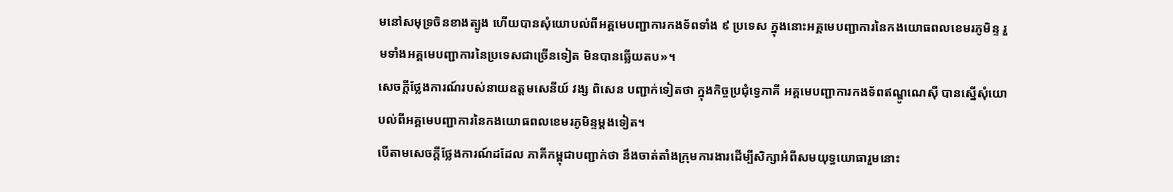មនៅសមុទ្រចិនខាងត្បូង ហើយបានសុំយោបល់ពីអគ្គមេបញ្ជាការកងទ័ពទាំង ៩ ប្រទេស ក្នុងនោះអគ្គមេបញ្ជាការនៃកងយោធពលខេមរភូមិន្ទ រួមទាំងអគ្គមេបញ្ជាការនៃប្រទេសជាច្រើនទៀត មិនបានឆ្លើយតប»។
សេចក្ដីថ្លែងការណ៍របស់នាយឧត្តមសេនីយ៍ វង្ស ពិសេន បញ្ជាក់ទៀតថា ក្នុងកិច្ចប្រជុំទ្វេភាគី អគ្គមេបញ្ជាការកងទ័ពឥណ្ឌូណេស៊ី បានស្នើសុំយោបល់ពីអគ្គមេបញ្ជាការនៃកងយោធពលខេមរភូមិន្ទម្តងទៀត។
បើតាមសេចក្តីថ្លែងការណ៍ដដែល ភាគីកម្ពុជាបញ្ជាក់ថា នឹងចាត់តាំងក្រុមការងារដើម្បីសិក្សាអំពីសមយុទ្ធយោធារួមនោះ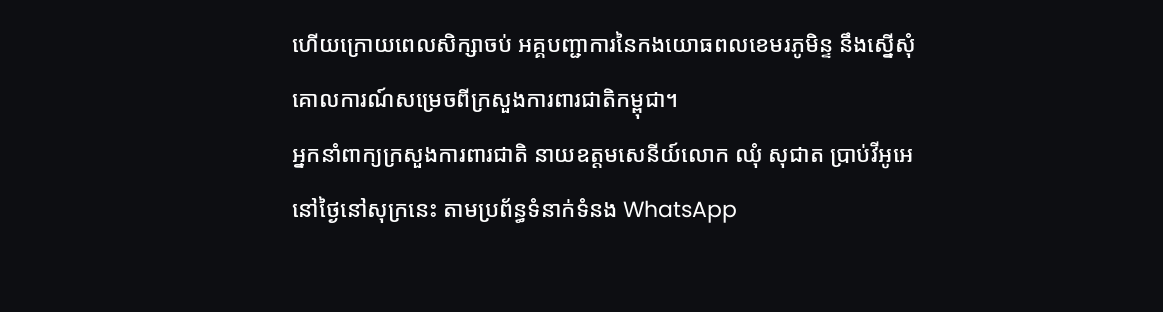ហើយក្រោយពេលសិក្សាចប់ អគ្គបញ្ជាការនៃកងយោធពលខេមរភូមិន្ទ នឹងស្នើសុំគោលការណ៍សម្រេចពីក្រសួងការពារជាតិកម្ពុជា។
អ្នកនាំពាក្យក្រសួងការពារជាតិ នាយឧត្តមសេនីយ៍លោក ឈុំ សុជាត ប្រាប់វីអូអេនៅថ្ងៃនៅសុក្រនេះ តាមប្រព័ន្ធទំនាក់ទំនង WhatsApp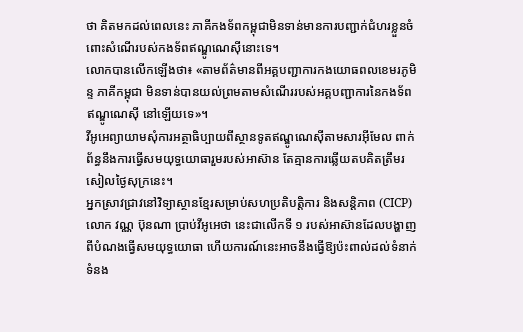ថា គិតមកដល់ពេលនេះ ភាគីកងទ័ពកម្ពុជាមិនទាន់មានការបញ្ជាក់ជំហរខ្លួនចំពោះសំណើរបស់កងទ័ពឥណ្ឌូណេស៊ីនោះទេ។
លោកបានលើកឡើងថា៖ «តាមព័ត៌មានពីអគ្គបញ្ជាការកងយោធពលខេមរភូមិន្ទ ភាគីកម្ពុជា មិនទាន់បានយល់ព្រមតាមសំណើររបស់អគ្គបញ្ជាការនៃកងទ័ពឥណ្ឌូណេស៊ី នៅឡើយទេ»។
វីអូអេព្យាយាមសុំការអត្ថាធិប្បាយពីស្ថានទូតឥណ្ឌូណេស៊ីតាមសារអ៊ីមែល ពាក់ព័ន្ធនឹងការធ្វើសមយុទ្ធយោធារួមរបស់អាស៊ាន តែគ្មានការឆ្លើយតបគិតត្រឹមរសៀលថ្ងៃសុក្រនេះ។
អ្នកស្រាវជ្រាវនៅវិទ្យាស្ថានខ្មែរសម្រាប់សហប្រតិបត្តិការ និងសន្តិភាព (CICP) លោក វណ្ណ ប៊ុនណា ប្រាប់វីអូអេថា នេះជាលើកទី ១ របស់អាស៊ានដែលបង្ហាញពីបំណងធ្វើសមយុទ្ធយោធា ហើយការណ៍នេះអាចនឹងធ្វើឱ្យប៉ះពាល់ដល់ទំនាក់ទំនង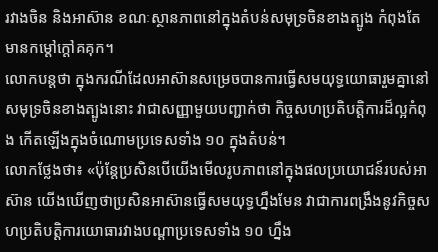រវាងចិន និងអាស៊ាន ខណៈស្ថានភាពនៅក្នុងតំបន់សមុទ្រចិនខាងត្បូង កំពុងតែមានកម្តៅក្តៅគគុក។
លោកបន្តថា ក្នុងករណីដែលអាស៊ានសម្រេចបានការធ្វើសមយុទ្ធយោធារួមគ្នានៅសមុទ្រចិនខាងត្បូងនោះ វាជាសញ្ញាមួយបញ្ជាក់ថា កិច្ចសហប្រតិបត្តិការដ៏ល្អកំពុង កើតឡើងក្នុងចំណោមប្រទេសទាំង ១០ ក្នុងតំបន់។
លោកថ្លែងថា៖ «ប៉ុន្តែប្រសិនបើយើងមើលរូបភាពនៅក្នុងផលប្រយោជន៍របស់អាស៊ាន យើងឃើញថាប្រសិនអាស៊ានធ្វើសមយុទ្ធហ្នឹងមែន វាជាការពង្រឹងនូវកិច្ចសហប្រតិបត្តិការយោធារវាងបណ្តាប្រទេសទាំង ១០ ហ្នឹង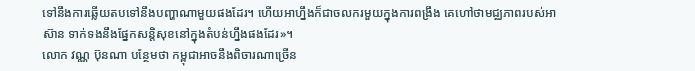ទៅនឹងការឆ្លើយតបទៅនឹងបញ្ហាណាមួយផងដែរ។ ហើយអាហ្នឹងក៏ជាចលករមួយក្នុងការពង្រឹង គេហៅថាមជ្ឈភាពរបស់អាស៊ាន ទាក់ទងនឹងផ្នែកសនិ្តសុខនៅក្នុងតំបន់ហ្នឹងផងដែរ»។
លោក វណ្ណ ប៊ុនណា បន្ថែមថា កម្ពុជាអាចនឹងពិចារណាច្រើន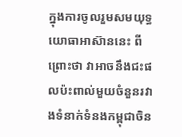ក្នុងការចូលរួមសមយុទ្ធយោធាអាស៊ាននេះ ពីព្រោះថា វាអាចនឹងជះផលប៉ះពាល់មួយចំនួនរវាងទំនាក់ទំនងកម្ពុជាចិន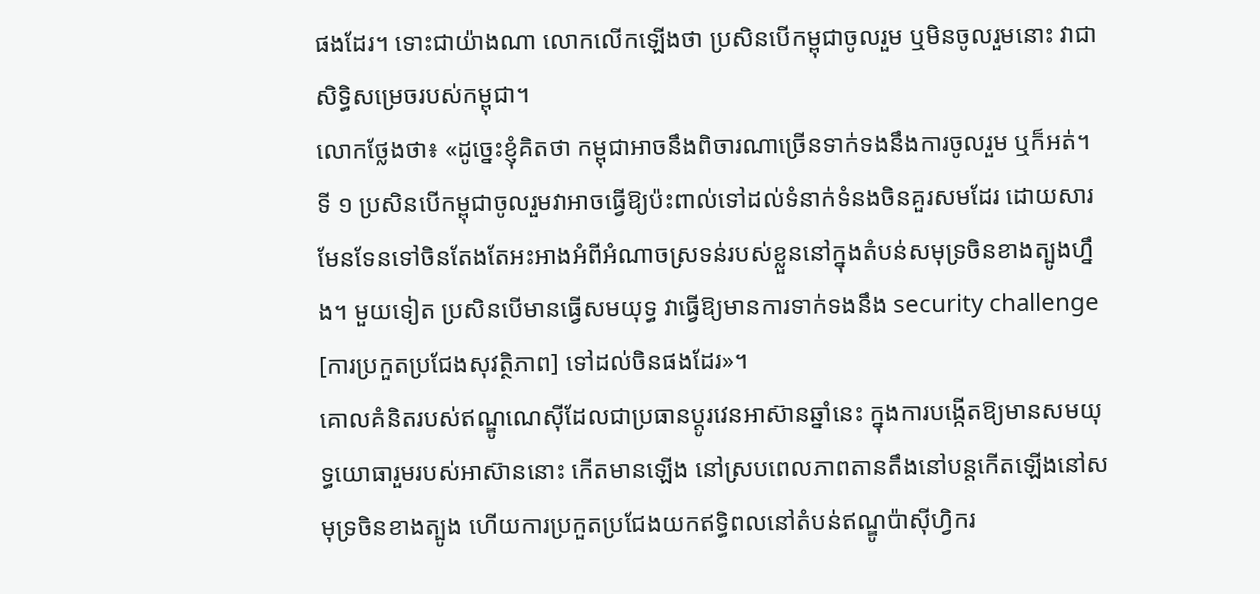ផងដែរ។ ទោះជាយ៉ាងណា លោកលើកឡើងថា ប្រសិនបើកម្ពុជាចូលរួម ឬមិនចូលរួមនោះ វាជាសិទ្ធិសម្រេចរបស់កម្ពុជា។
លោកថ្លែងថា៖ «ដូច្នេះខ្ញុំគិតថា កម្ពុជាអាចនឹងពិចារណាច្រើនទាក់ទងនឹងការចូលរួម ឬក៏អត់។ ទី ១ ប្រសិនបើកម្ពុជាចូលរួមវាអាចធ្វើឱ្យប៉ះពាល់ទៅដល់ទំនាក់ទំនងចិនគួរសមដែរ ដោយសារមែនទែនទៅចិនតែងតែអះអាងអំពីអំណាចស្រទន់របស់ខ្លួននៅក្នុងតំបន់សមុទ្រចិនខាងត្បូងហ្នឹង។ មួយទៀត ប្រសិនបើមានធ្វើសមយុទ្ធ វាធ្វើឱ្យមានការទាក់ទងនឹង security challenge [ការប្រកួតប្រជែងសុវត្ថិភាព] ទៅដល់ចិនផងដែរ»។
គោលគំនិតរបស់ឥណ្ឌូណេស៊ីដែលជាប្រធានប្តូរវេនអាស៊ានឆ្នាំនេះ ក្នុងការបង្កើតឱ្យមានសមយុទ្ធយោធារួមរបស់អាស៊ាននោះ កើតមានឡើង នៅស្របពេលភាពតានតឹងនៅបន្តកើតឡើងនៅសមុទ្រចិនខាងត្បូង ហើយការប្រកួតប្រជែងយកឥទ្ធិពលនៅតំបន់ឥណ្ឌូប៉ាស៊ីហ្វិករ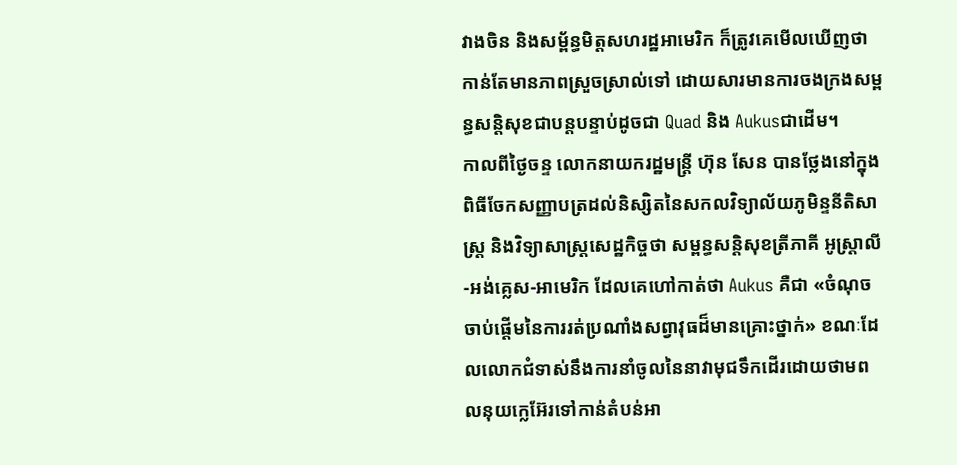វាងចិន និងសម្ព័ន្ធមិត្តសហរដ្ឋអាមេរិក ក៏ត្រូវគេមើលឃើញថា កាន់តែមានភាពស្រួចស្រាល់ទៅ ដោយសារមានការចងក្រងសម្ពន្ធសន្តិសុខជាបន្តបន្ទាប់ដូចជា Quad និង Aukusជាដើម។
កាលពីថ្ងៃចន្ទ លោកនាយករដ្ឋមន្ត្រី ហ៊ុន សែន បានថ្លែងនៅក្នុងពិធីចែកសញ្ញាបត្រដល់និស្សិតនៃសកលវិទ្យាល័យភូមិន្ទនីតិសាស្រ្ត និងវិទ្យាសាស្រ្តសេដ្ឋកិច្ចថា សម្ពន្ធសន្តិសុខត្រីភាគី អូស្ត្រាលី-អង់គ្លេស-អាមេរិក ដែលគេហៅកាត់ថា Aukus គឺជា «ចំណុចចាប់ផ្តើមនៃការរត់ប្រណាំងសព្វាវុធដ៏មានគ្រោះថ្នាក់» ខណៈដែលលោកជំទាស់នឹងការនាំចូលនៃនាវាមុជទឹកដើរដោយថាមពលនុយក្លេអ៊ែរទៅកាន់តំបន់អា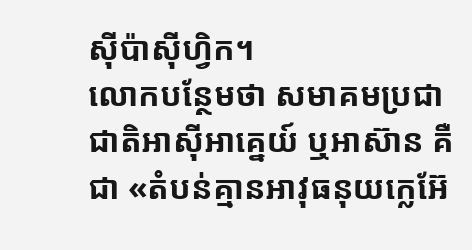ស៊ីប៉ាស៊ីហ្វិក។
លោកបន្ថែមថា សមាគមប្រជាជាតិអាស៊ីអាគ្នេយ៍ ឬអាស៊ាន គឺជា «តំបន់គ្មានអាវុធនុយក្លេអ៊ែ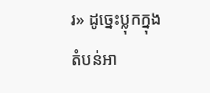រ» ដូច្នេះប្លុកក្នុងតំបន់អា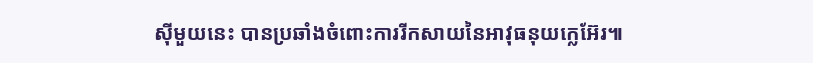ស៊ីមួយនេះ បានប្រឆាំងចំពោះការរីកសាយនៃអាវុធនុយក្លេអ៊ែរ៕